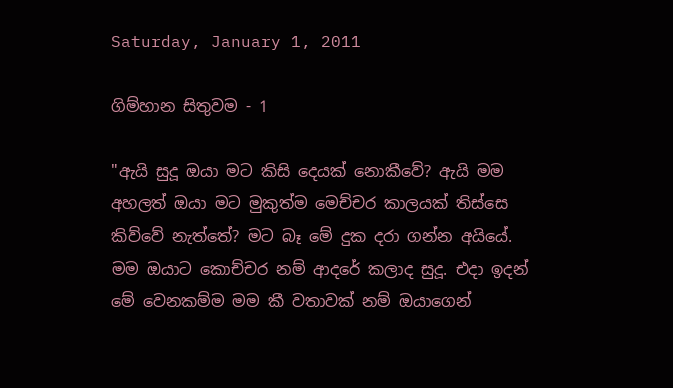Saturday, January 1, 2011

ගිම්හාන සිතුවම - 1

"ඇයි සුදූ ඔයා මට කිසි දෙයක් නොකීවේ? ඇයි මම අහලත් ඔයා මට මුකුත්ම මෙච්චර කාලයක් තිස්සෙ කිව්වේ නැත්තේ? මට බෑ මේ දුක දරා ගන්න අයියේ. මම ඔයාට කොච්චර නම් ආදරේ කලාද සුදූ. එදා ඉදන් මේ වෙනකම්ම මම කී වතාවක් නම් ඔයාගෙන්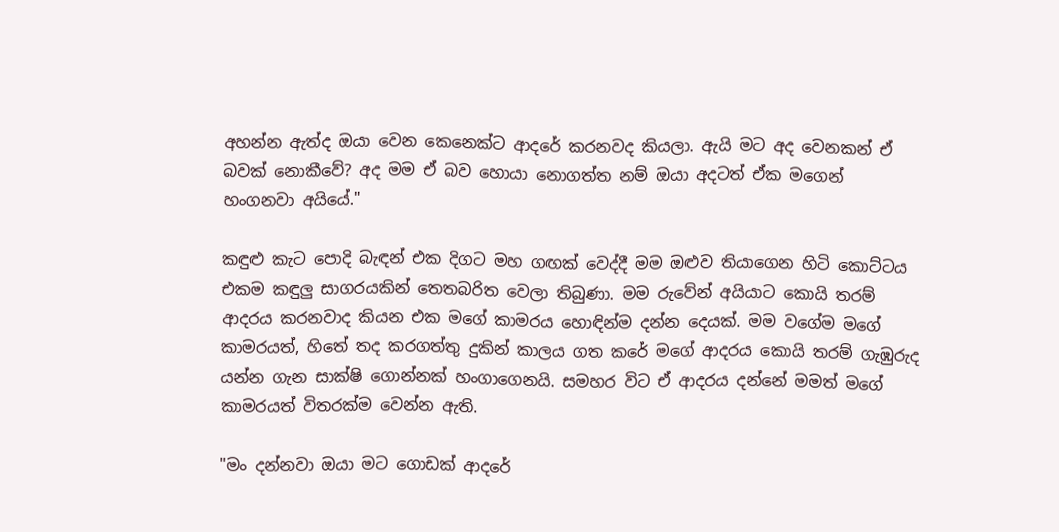අහන්න ඇත්ද ඔයා වෙන කෙනෙක්ට ආදරේ කරනවද කියලා. ඇයි මට අද වෙනකන් ඒ බවක් නොකීවේ? අද මම ඒ බව හොයා නොගත්ත නම් ඔයා අදටත් ඒක මගෙන් හංගනවා අයියේ."

කඳුළු කැට පොදි බැඳන් එක දිගට මහ ගඟක් වෙද්දී මම ඔළුව තියාගෙන හිටි කොට්ටය එකම කඳුලු සාගරයකින් තෙතබරිත වෙලා තිබුණා. මම රුවේන් අයියාට කොයි තරම් ආදරය කරනවාද කියන එක මගේ කාමරය හොඳින්ම දන්න දෙයක්. මම වගේම මගේ කාමරයත්, හිතේ තද කරගත්තු දුකින් කාලය ගත කරේ මගේ ආදරය කොයි තරම් ගැඹුරුද යන්න ගැන සාක්ෂි ගොන්නක් හංගාගෙනයි. සමහර විට ඒ ආදරය දන්නේ මමත් මගේ කාමරයත් විතරක්ම වෙන්න ඇති.

"මං දන්නවා ඔයා මට ගොඩක් ආදරේ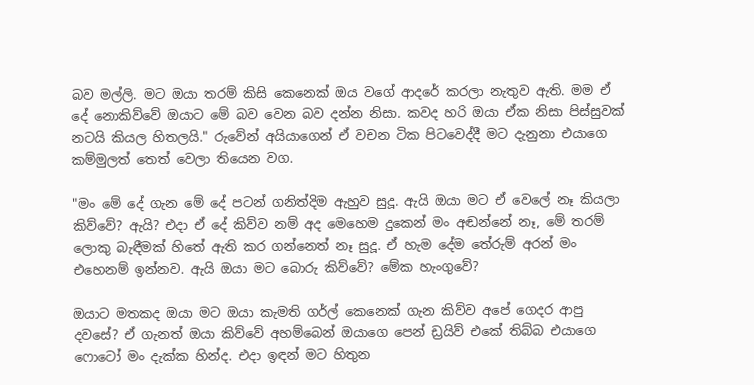බව මල්ලි. මට ඔයා තරම් කිසි කෙනෙක් ඔය වගේ ආදරේ කරලා නැතුව ඇති. මම ඒ දේ නොකිව්වේ ඔයාට මේ බව වෙන බව දන්න නිසා. කවද හරි ඔයා ඒක නිසා පිස්සුවක් නටයි කියල හිතලයි." රුවේන් අයියාගෙන් ඒ වචන ටික පිටවෙද්දී මට දැනුනා එයාගෙ කම්මුලත් තෙත් වෙලා තියෙන වග.

"මං මේ දේ ගැන මේ දේ පටන් ගනිත්දිම ඇහුව සුදූ. ඇයි ඔයා මට ඒ වෙලේ නෑ කියලා කිව්වේ? ඇයි? එදා ඒ දේ කිව්ව නම් අද මෙහෙම දුකෙන් මං අඬන්නේ නෑ, මේ තරම් ලොකු බැඳීමක් හිතේ ඇති කර ගන්නෙත් නෑ සුදූ. ඒ හැම දේම තේරුම් අරන් මං එහෙනම් ඉන්නව. ඇයි ඔයා මට බොරු කිව්වේ? මේක හැංගුවේ?

ඔයාට මතකද ඔයා මට ඔයා කැමති ගර්ල් කෙනෙක් ගැන කිව්ව අපේ ගෙදර ආපු දවසේ? ඒ ගැනත් ඔයා කිව්වේ අහම්බෙන් ඔයාගෙ පෙන් ඩ්‍රයිව් එකේ තිබ්බ එයාගෙ ෆොටෝ මං දැක්ක හින්ද. එදා ඉඳන් මට හිතුන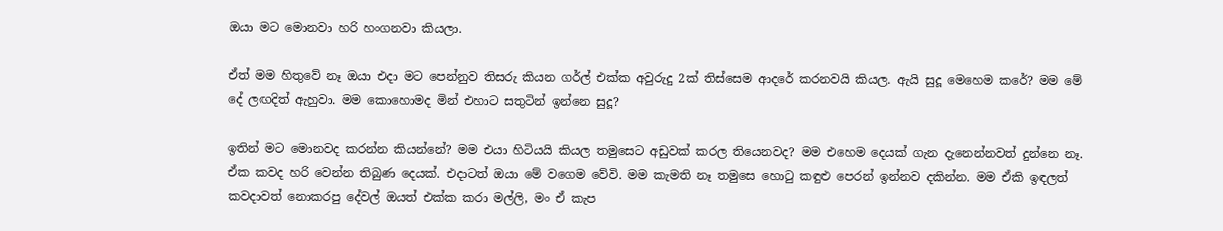ඔයා මට මොනවා හරි හංගනවා කියලා.

ඒත් මම හිතුවේ නෑ ඔයා එදා මට පෙන්නුව තිසරු කියන ගර්ල් එක්ක අවුරුදු 2ක් තිස්සෙම ආදරේ කරනවයි කියල. ඇයි සුදූ මෙහෙම කරේ? මම මේ දේ ලඟදිත් ඇහුවා. මම කොහොමද මින් එහාට සතුටින් ඉන්නෙ සුදූ?

ඉතින් මට මොනවද කරන්න කියන්නේ? මම එයා හිටියයි කියල තමුසෙට අඩුවක් කරල තියෙනවද? මම එහෙම දෙයක් ගැන දැනෙන්නවත් දුන්නෙ නෑ. ඒක කවද හරි වෙන්න තිබුණ දෙයක්. එදාටත් ඔයා මේ වගෙම වේවි. මම කැමති නෑ තමුසෙ හොටු කඳුළු පෙරන් ඉන්නව දකින්න. මම ඒකි ඉඳලත් කවදාවත් නොකරපු දේවල් ඔයත් එක්ක කරා මල්ලි, මං ඒ කැප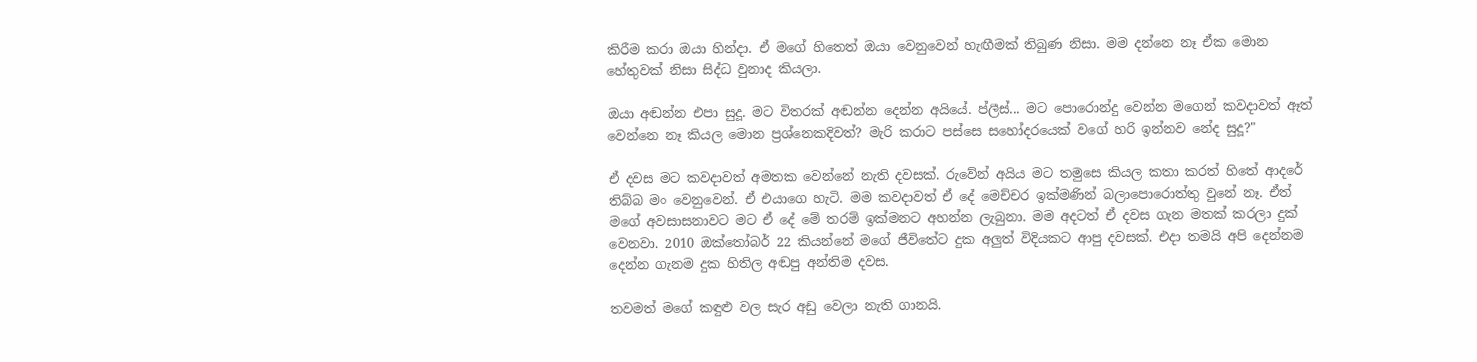කිරීම කරා ඔයා හින්දා. ඒ මගේ හිතෙත් ඔයා වෙනුවෙන් හැඟීමක් තිබුණ නිසා. මම දන්නෙ නෑ ඒක මොන හේතුවක් නිසා සිද්ධ වුනාද කියලා.

ඔයා අඬන්න එපා සුදූ. මට විතරක් අඬන්න දෙන්න අයියේ. ප්ලීස්... මට පොරොන්දු වෙන්න මගෙන් කවදාවත් ඈත් වෙන්නෙ නෑ කියල මොන ප්‍රශ්නෙකදිවත්? මැරි කරාට පස්සෙ සහෝදරයෙක් වගේ හරි ඉන්නව නේද සුදූ?"

ඒ දවස මට කවදාවත් අමතක වෙන්නේ නැති දවසක්. රුවේන් අයිය මට තමුසෙ කියල කතා කරත් හිතේ ආදරේ තිබ්බ මං වෙනුවෙන්. ඒ එයාගෙ හැටි. මම කවදාවත් ඒ දේ මෙච්චර ඉක්මණින් බලාපොරොත්තු වුනේ නෑ. ඒත් මගේ අවසාසනාවට මට ඒ දේ මේ තරම් ඉක්මනට අහන්න ලැබුනා. මම අදටත් ඒ දවස ගැන මතක් කරලා දුක් වෙනවා. 2010 ඔක්තෝබර් 22 කියන්නේ මගේ ජීවිතේට දුක අලුත් විදියකට ආපු දවසක්. එදා තමයි අපි දෙන්නම දෙන්න ගැනම දුක හිතිල අඬපු අන්තිම දවස.

තවමත් මගේ කඳුළු වල සැර අඩු වෙලා නැති ගානයි.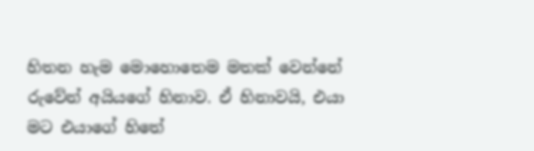හිතන හැම මොහොතෙම මතක් වෙන්නේ රුවේන් අයියගේ හිනාව. ඒ හිනාවයි, එයා මට එයාගේ හිතේ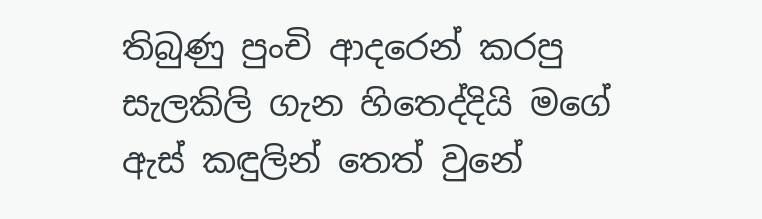තිබුණු පුංචි ආදරෙන් කරපු සැලකිලි ගැන හිතෙද්දියි මගේ ඇස් කඳුලින් තෙත් වුනේ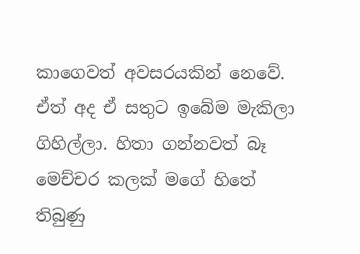කාගෙවත් අවසරයකින් නෙවේ. ඒත් අද ඒ සතුට ඉබේම මැකිලා ගිහිල්ලා. හිතා ගන්නවත් බෑ මෙච්චර කලක් මගේ හිතේ තිබුණු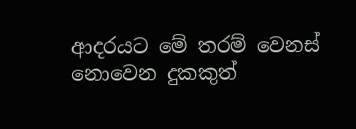ආදරයට මේ තරම් වෙනස් නොවෙන දුකකුත්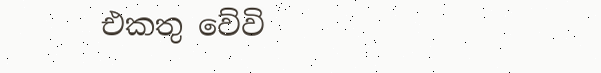එකතු වේවි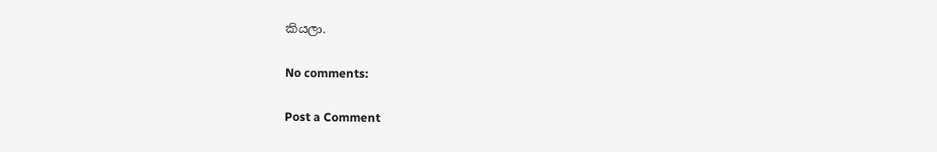කියලා.

No comments:

Post a Comment